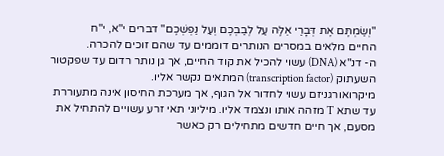"וְשַׂמְתֶּם אֶת דְּבָרַי אֵלֶּה עַל לְבַבְכֶם וְעַל נַפְשְׁכֶם" דברים י"א, י"ח
החיים מלאים במסרים הנותרים דוממים עד שהם זוכים להכרה.
ה- דנ"א (DNA) עשוי להכיל את קוד החיים, אך גן נותר רדום עד שפקטור השעתוק (transcription factor) המתאים נקשר אליו.
מיקרואורגניזם עשוי לחדור אל הגוף, אך מערכת החיסון אינה מתעוררת עד שתא T מזהה אותו ונצמד אליו. מיליוני תאי זרע עשויים להתחיל את מסעם, אך חיים חדשים מתחילים רק כאשר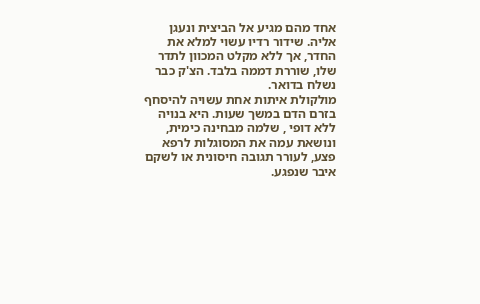אחד מהם מגיע אל הביצית ונעגן אליה. שידור רדיו עשוי למלא את החדר, אך ללא מקלט המכוון לתדר שלו, שוררת דממה בלבד. הצ'ק כבר נשלח בדואר.
מולקולת איתות אחת עשויה להיסחף בזרם הדם במשך שעות. היא בנויה ללא דופי , שלמה מבחינה כימית, ונושאת עמה את המסוגלות לרפא פצע, לעורר תגובה חיסונית או לשקם איבר שנפגע.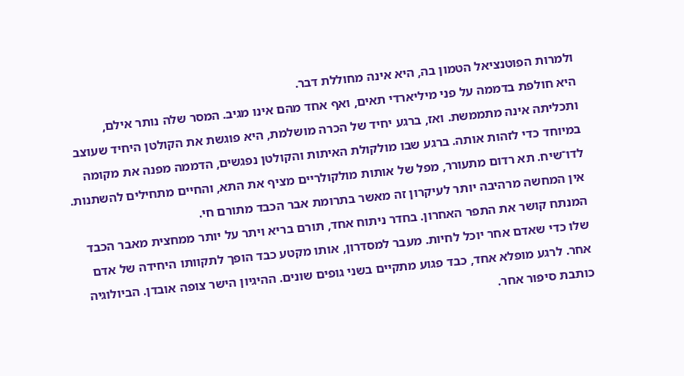ולמרות הפוטנציאל הטמון בה, היא אינה מחוללת דבר.
היא חולפת בדממה על פני מיליארדי תאים, ואף אחד מהם אינו מגיב. המסר שלה נותר אילם, ותכליתה אינה מתממשת. ואז, ברגע יחיד של הכרה מושלמת, היא פוגשת את הקולטן היחיד שעוצב במיוחד כדי לזהות אותה. ברגע שבו מולקולת האיתות והקולטן נפגשים, הדממה מפנה את מקומה לדו־שיח. תא רדום מתעורר, מפל של אותות מולקולריים מציף את התא, והחיים מתחילים להשתנות. אין המחשה מרהיבה יותר לעיקרון זה מאשר בתרומת אבר הכבד מתורם חי.
המנתח קושר את התפר האחרון. בחדר ניתוח אחד, תורם בריא ויתר על יותר ממחצית מאבר הכבד שלו כדי שאדם אחר יוכל לחיות. מעבר למסדרון, אותו מקטע כבד הופך לתקוותו היחידה של אדם אחר. לרגע מופלא אחד, כבד פגוע מתקיים בשני גופים שונים. ההיגיון הישר צופה אובדן. הביולוגיה כותבת סיפור אחר.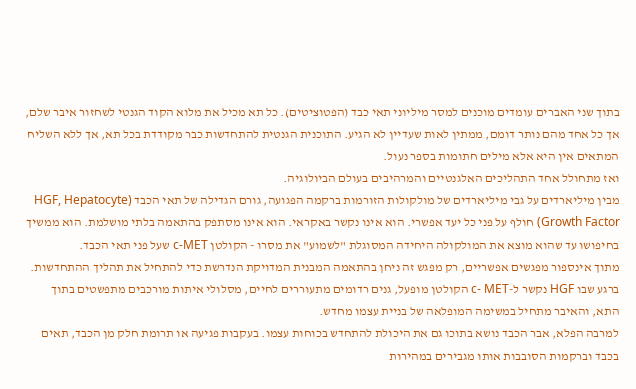בתוך שני האברים עומדים מוכנים למסר מיליוני תאי כבד (הפטוציטים). כל תא מכיל את מלוא הקוד הגנטי לשחזור איבר שלם, אך כל אחד מהם נותר דומם, ממתין לאות שעדיין לא הגיע. התוכנית הגנטית להתחדשות כבר מקודדת בכל תא, אך ללא השליח המתאים אין היא אלא מילים חתומות בספר נעול.
ואז מתחולל אחד התהליכים האלגנטיים והמרהיבים בעולם הביולוגיה.
מבין מיליארדים על גבי מיליארדים של מולקולות הזורמות ברקמה הפגועה, גורם הגדילה של תאי הכבד (HGF, Hepatocyte Growth Factor) חולף על פני כל יעד אפשרי. הוא אינו נקשר באקראי. הוא אינו מסתפק בהתאמה בלתי מושלמת. הוא ממשיך בחיפושו עד שהוא מוצא את המולקולה היחידה המסוגלת "לשמוע" את מסרו - הקולטן c-MET שעל פני תאי הכבד.
מתוך אינספור מפגשים אפשריים, רק מפגש זה ניחן בהתאמה המבנית המדויקת הנדרשת כדי להתחיל את תהליך ההתחדשות. ברגע שבו HGF נקשר ל-c- MET הקולטן מופעל, גנים רדומים מתעוררים לחיים, מסלולי איתות מורכבים מתפשטים בתוך התא, והאיבר מתחיל במשימה המופלאה של בניית עצמו מחדש.
למרבה הפלא, אבר הכבד נושא בתוכו גם את היכולת להתחדש בכוחות עצמו. בעקבות פגיעה או תרומת חלק מן הכבד, תאים בכבד וברקמות הסובבות אותו מגבירים במהירות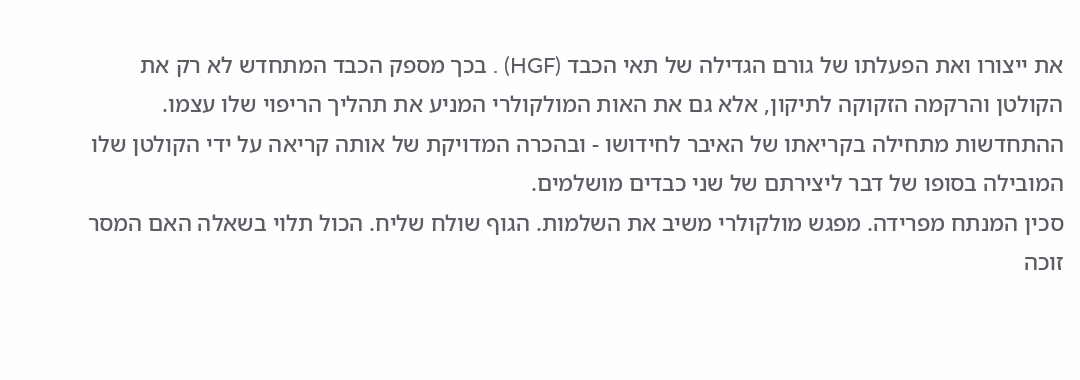את ייצורו ואת הפעלתו של גורם הגדילה של תאי הכבד (HGF) . בכך מספק הכבד המתחדש לא רק את הקולטן והרקמה הזקוקה לתיקון, אלא גם את האות המולקולרי המניע את תהליך הריפוי שלו עצמו. ההתחדשות מתחילה בקריאתו של האיבר לחידושו - ובהכרה המדויקת של אותה קריאה על ידי הקולטן שלו המובילה בסופו של דבר ליצירתם של שני כבדים מושלמים.
סכין המנתח מפרידה. מפגש מולקולרי משיב את השלמות. הגוף שולח שליח. הכול תלוי בשאלה האם המסר זוכה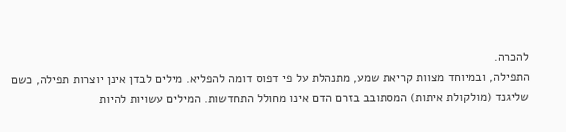להכרה.
התפילה, ובמיוחד מצוות קריאת שמע, מתנהלת על פי דפוס דומה להפליא. מילים לבדן אינן יוצרות תפילה, כשם שליגנד (מולקולת איתות) המסתובב בזרם הדם אינו מחולל התחדשות. המילים עשויות להיות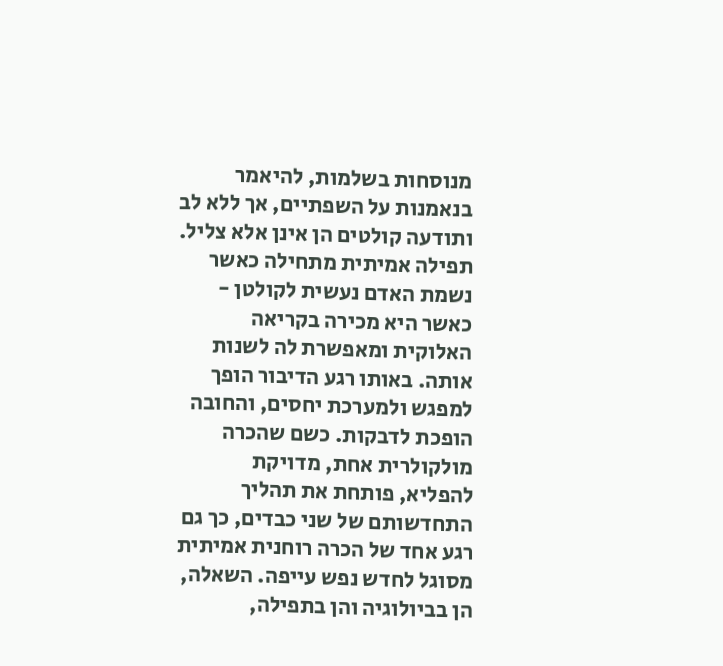מנוסחות בשלמות, להיאמר בנאמנות על השפתיים, אך ללא לב ותודעה קולטים הן אינן אלא צליל.
תפילה אמיתית מתחילה כאשר נשמת האדם נעשית לקולטן - כאשר היא מכירה בקריאה האלוקית ומאפשרת לה לשנות אותה. באותו רגע הדיבור הופך למפגש ולמערכת יחסים, והחובה הופכת לדבקות. כשם שהכרה מולקולרית אחת, מדויקת להפליא, פותחת את תהליך התחדשותם של שני כבדים, כך גם רגע אחד של הכרה רוחנית אמיתית מסוגל לחדש נפש עייפה. השאלה, הן בביולוגיה והן בתפילה,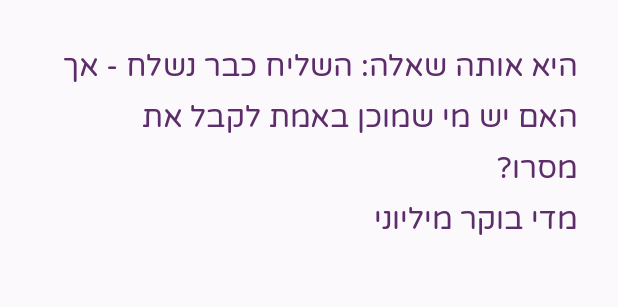היא אותה שאלה: השליח כבר נשלח - אך האם יש מי שמוכן באמת לקבל את מסרו?
מדי בוקר מיליוני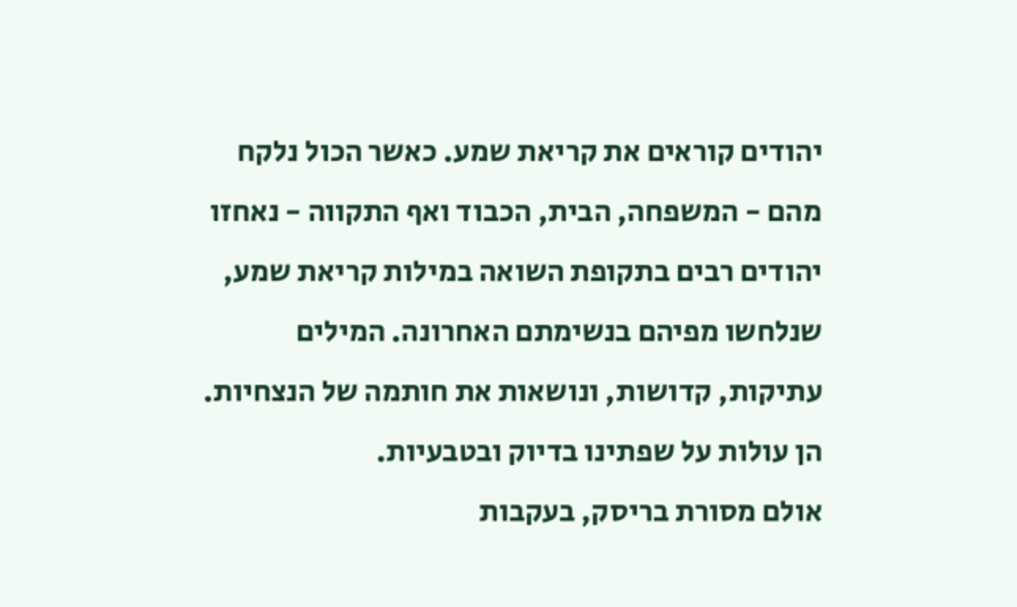יהודים קוראים את קריאת שמע. כאשר הכול נלקח מהם - המשפחה, הבית, הכבוד ואף התקווה - נאחזו יהודים רבים בתקופת השואה במילות קריאת שמע, שנלחשו מפיהם בנשימתם האחרונה. המילים עתיקות, קדושות, ונושאות את חותמה של הנצחיות. הן עולות על שפתינו בדיוק ובטבעיות.
אולם מסורת בריסק, בעקבות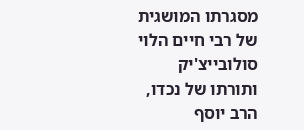מסגרתו המושגית של רבי חיים הלוי סולובייצ'יק ותורתו של נכדו, הרב יוסף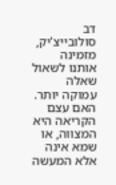דב סולובייצ'יק, מזמינה אותנו לשאול שאלה עמוקה יותר. האם עצם הקריאה היא המצווה, או שמא אינה אלא המעשה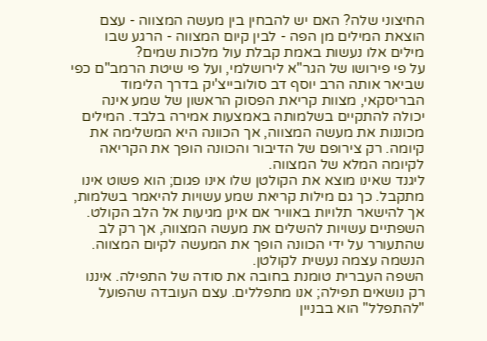החיצוני שלה? האם יש להבחין בין מעשה המצווה - עצם הוצאת המילים מן הפה - לבין קיום המצווה - הרגע שבו מילים אלו נעשות באמת קבלת עול מלכות שמים?
על פי פירושו של הגר"א לירושלמי, ועל פי שיטת הרמב"ם כפי שביאר אותה הרב יוסף דב סולובייצ'יק בדרך הלימוד הבריסקאי, מצוות קריאת הפסוק הראשון של שמע אינה יכולה להתקיים בשלמותה באמצעות אמירה בלבד. המילים מכוננות את מעשה המצווה, אך הכוונה היא המשלימה את קיומה. רק צירופם של הדיבור והכוונה הופך את הקריאה לקיומה המלא של המצווה.
ליגנד שאינו מוצא את הקולטן שלו אינו פגום; הוא פשוט אינו מתקבל. כך גם מילות קריאת שמע עשויות להיאמר בשלמות, אך להישאר תלויות באוויר אם אינן מגיעות אל הלב הקולט. השפתיים עשויות להשלים את מעשה המצווה, אך רק לב שהתעורר על ידי הכוונה הופך את המעשה לקיום המצווה. הנשמה עצמה נעשית לקולטן.
השפה העברית טומנת בחובה את סודה של התפילה. איננו רק נושאים תפילה; אנו מתפללים. עצם העובדה שהפועל "להתפלל" הוא בבניין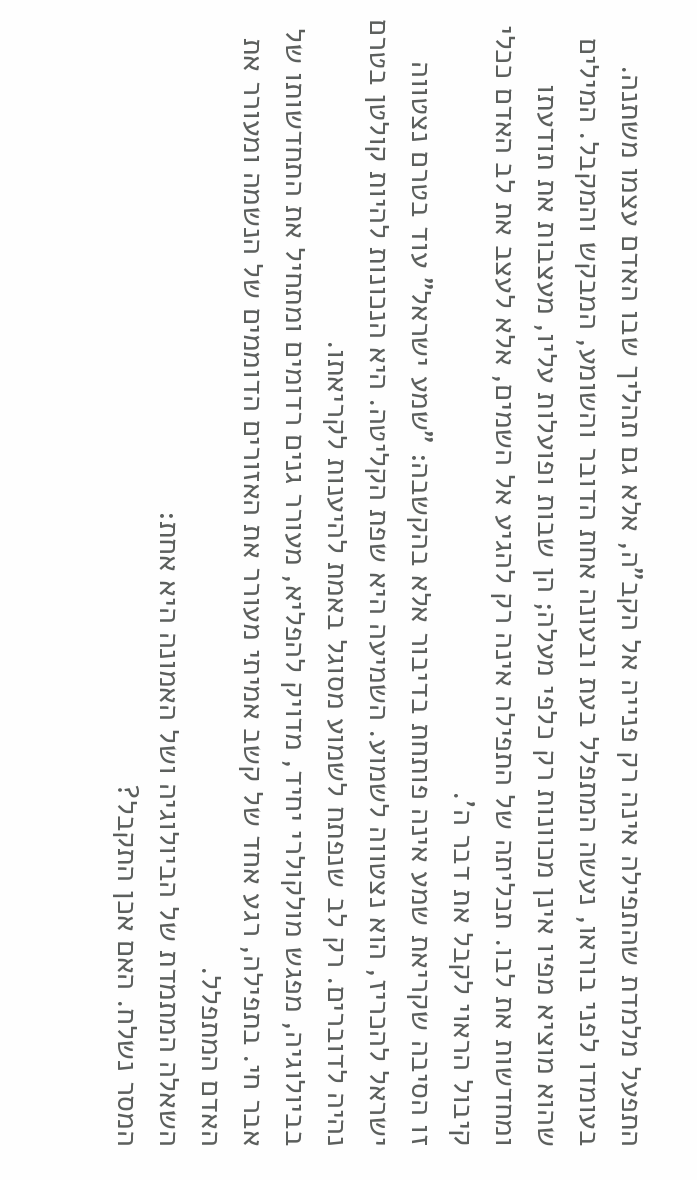התפעל מלמדת שהתפילה אינה רק פנייה אל הקב"ה, אלא גם תהליך שבו האדם עצמו משתנה. בעומדו לפני בוראו, נעשה המתפלל בעת ובעונה אחת הדובר והשומע, המבקש והמקבל. המילים שהוא מוציא מפיו אינן מכוונות רק כלפי מעלה; הן שבות ופועלות עליו, מעצבות את תודעתו ומחדשות את לבו. תכליתה של התפילה אינה רק להגיע אל השמים, אלא לעצב את לב האדם ככלי קיבול הראוי לקבל את דבר ה'.
זו הסיבה שקריאת שמע אינה פותחת בדיבור אלא בהקשבה: "שמע ישראל" עוד בטרם נצטווה ישראל להכריז, הוא נצטווה לשמוע. השמיעה היא שפת הקליטה. היא הנכונות להיות קולטן בטרם נהיה לדוברים. רק לב שנפתח לשמוע מסוגל באמת להיענות לקריאתו.
בביולוגיה, מפגש מולקולרי יחיד, מדויק להפליא, מעורר גנים רדומים ומתחיל את התחדשותו של אבר חי. בתפילה, רגע אחד של קשב אמיתי מעורר את האזורים הדוממים של הנשמה ומעורר את האדם המתפלל.
השאלה המתמדת של הביולוגיה ושל האמונה היא אחת:
המסר נשלח. האם אכן התקבל?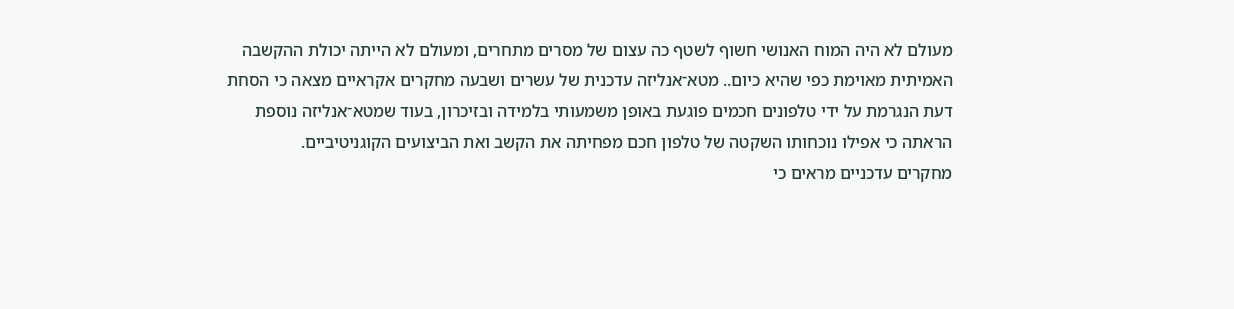מעולם לא היה המוח האנושי חשוף לשטף כה עצום של מסרים מתחרים, ומעולם לא הייתה יכולת ההקשבה האמיתית מאוימת כפי שהיא כיום.. מטא־אנליזה עדכנית של עשרים ושבעה מחקרים אקראיים מצאה כי הסחת דעת הנגרמת על ידי טלפונים חכמים פוגעת באופן משמעותי בלמידה ובזיכרון, בעוד שמטא־אנליזה נוספת הראתה כי אפילו נוכחותו השקטה של טלפון חכם מפחיתה את הקשב ואת הביצועים הקוגניטיביים.
מחקרים עדכניים מראים כי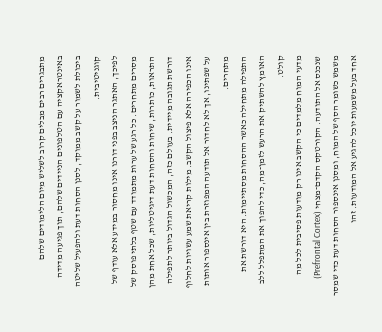מתבגרים רבים מבלים קרוב לשליש מיום הלימודים שלהם באינטראקציה עם הטלפונים הניידים שלהם, תוך פגיעה מדידה ביכולת לשמור על קשב ממוקד, לסנן הסחות דעת ולהפעיל שליטה קוגניטיבית.
לפיכך, האתגר הניצב בפני דורנו אינו מחסור במידע אלא עודף של מסרים מתחרים. כל רגע של ערות מתמודד עם שטף בלתי פוסק של התראות, כותרות, שיחות והסחות דעת דיגיטליות, שכל אחת מהן דורשת תגובה מיידית. בעולם כזה, המכשול הגדול ביותר לתפילה אינו הכפירה אלא פיצול הקשב. מילות קריאת שמע עשויות לחלוף על שפתינו, אך לא לחדור אל תודעה המפוזרת בין אינספור אותות מתחרים.
התפילה מתחילה כאשר ההסחות מסתיימות. היא דורשת את האומץ להשתיק את הרעש לזמן־מה, כדי להפוך את המתפלל ללב קולט.
מדעי המוח מלמדים כי הקשב אינו רק מודעות פסיבית לכל מה שנכנס אל התודעה. הקורטקס הקדם־מצחי (Prefrontal Cortex) משמש כשומר הסף של המוח, ומסנן אינספור הסחות דעת כדי שמסר אחד בעל משמעות יוכל להגיע אל המודעות. זהו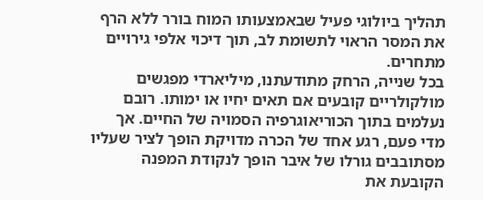תהליך ביולוגי פעיל שבאמצעותו המוח בורר ללא הרף את המסר הראוי לתשומת לב, תוך דיכוי אלפי גירויים מתחרים.
בכל שנייה, הרחק מתודעתנו, מיליארדי מפגשים מולקולריים קובעים אם תאים יחיו או ימותו. רובם נעלמים בתוך הכוריאוגרפיה הסמויה של החיים. אך מדי פעם, רגע אחד של הכרה מדויקת הופך לציר שעליו מסתובבים גורלו של איבר הופך לנקודת המפנה הקובעת את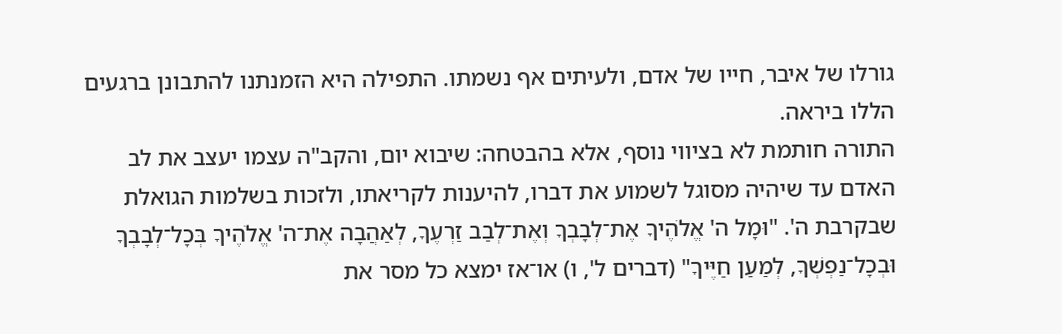גורלו של איבר, חייו של אדם, ולעיתים אף נשמתו. התפילה היא הזמנתנו להתבונן ברגעים הללו ביראה.
התורה חותמת לא בציווי נוסף, אלא בהבטחה: שיבוא יום, והקב"ה עצמו יעצב את לב האדם עד שיהיה מסוגל לשמוע את דברו, להיענות לקריאתו, ולזכות בשלמות הגואלת שבקרבת ה'. "וּמָל ה' אֱלֹהֶיךָ אֶת־לְבָבְךָ וְאֶת־לְבַב זַרְעֶךָ, לְאַהֲבָה אֶת־ה' אֱלֹהֶיךָ בְּכָל־לְבָבְךָ וּבְכָל־נַפְשְׁךָ, לְמַעַן חַיֶּיךָ" (דברים ל', ו) או־אז ימצא כל מסר את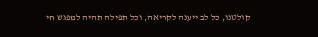קולטנו, כל לב ייענה לקריאה, וכל תפילה תהיה למפגש חי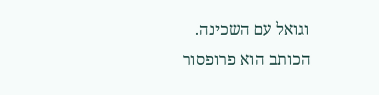וגואל עם השכינה.
הכותב הוא פרופסור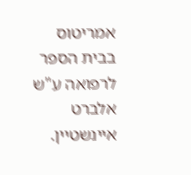אמריטוס בבית הספר לרפואה ע"ש אלברט איינשטיין.